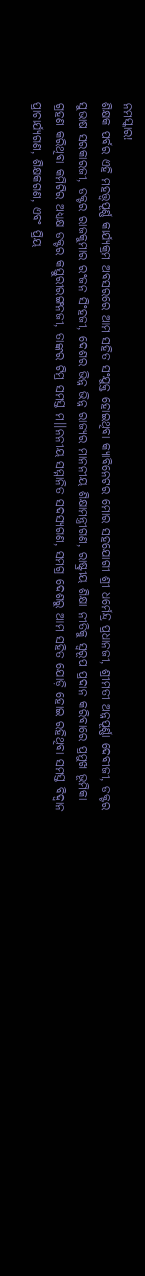ନମସ୍କାର!
ଶିକ୍ଷକ ପର୍ବର ଏହି ମହତ୍ତ୍ୱପୂର୍ଣ୍ଣ କାର୍ଯ୍ୟକ୍ରମ ଅବସରରେ ଆମ ସହିତ ସଂଯୁକ୍ତ ହୋଇଥିବା କ୍ୟାବିନେଟର ମୋର ସହଯୋଗୀ ଶ୍ରୀ ଧର୍ମେନ୍ଦ୍ର ପ୍ରଧାନଜୀ, ଶ୍ରୀମତୀ ଅନ୍ନପୂର୍ଣ୍ଣା ଦେବୀଜୀ, ଡକ୍ଟର ସୁଭାଷ ସରକାରଜୀ, ଡକ୍ଟର ରାଜକୁମାର ରଂଜନ ସିଂହଜୀ, ଦେଶର ଭିନ୍ନ ଭିନ୍ନ ରାଜ୍ୟର ମାନନୀୟ ଶିକ୍ଷାମନ୍ତ୍ରୀଗଣ, ରାଷ୍ଟ୍ରୀୟ ଶିକ୍ଷା ନୀତିକୁ ସ୍ୱରୂପ ପ୍ରଦାନ କରିବାରେ ପ୍ରମୁଖ ଭୂମିକା ଗ୍ରହଣ କରିଥିବା କମିଟିର ଅଧ୍ୟକ୍ଷ ଡକ୍ଟର କସ୍ତୁରୀରଙ୍ଗନଜୀ, ତାଙ୍କର ଟିମ୍ର ସମସ୍ତ ମ।।ନନୀୟ ସମ୍ମାନିତ ସଦସ୍ୟଗଣ, ସମଗ୍ର ଦେଶରୁ ଆମ ସହିତ ଯୋଡ଼ି ହୋଇ ରହିଥିବା ସମସ୍ତ ବିଦ୍ୱାନ ପ୍ରାଚାର୍ଯ୍ୟଗଣ, ଶିକ୍ଷକଗଣ, ଏବଂ ପ୍ରିୟ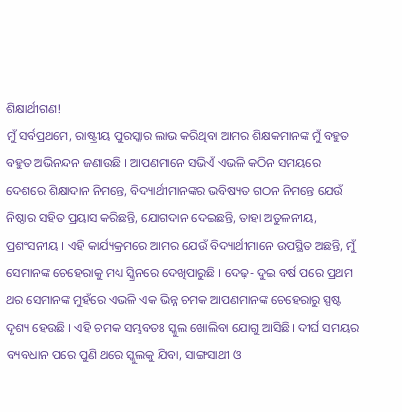ଶିକ୍ଷାର୍ଥୀଗଣ!
ମୁଁ ସର୍ବପ୍ରଥମେ, ରାଷ୍ଟ୍ରୀୟ ପୁରସ୍କାର ଲାଭ କରିଥିବା ଆମର ଶିକ୍ଷକମାନଙ୍କ ମୁଁ ବହୁତ ବହୁତ ଅଭିନନ୍ଦନ ଜଣାଉଛି । ଆପଣମାନେ ସଭିଏଁ ଏଭଳି କଠିନ ସମୟରେ ଦେଶରେ ଶିକ୍ଷାଦାନ ନିମନ୍ତେ, ବିଦ୍ୟାର୍ଥୀମାନଙ୍କର ଭବିଷ୍ୟତ ଗଠନ ନିମନ୍ତେ ଯେଉଁ ନିଷ୍ଠାର ସହିତ ପ୍ରୟାସ କରିଛନ୍ତି, ଯୋଗଦାନ ଦେଇଛନ୍ତି, ତାହା ଅତୁଳନୀୟ, ପ୍ରଶଂସନୀୟ । ଏହି କାର୍ଯ୍ୟକ୍ରମରେ ଆମର ଯେଉଁ ବିଦ୍ୟାର୍ଥୀମାନେ ଉପସ୍ଥିତ ଅଛନ୍ତି, ମୁଁ ସେମାନଙ୍କ ଚେହେରାକୁ ମଧ୍ୟ ସ୍କ୍ରିନରେ ଦେଖିପାରୁଛି । ଦେଢ଼- ଦୁଇ ବର୍ଷ ପରେ ପ୍ରଥମ ଥର ସେମାନଙ୍କ ମୁହଁରେ ଏଭଳି ଏକ ଭିନ୍ନ ଚମକ ଆପଣମାନଙ୍କ ଚେହେରାରୁ ସ୍ପଷ୍ଟ ଦୃଶ୍ୟ ହେଉଛି । ଏହି ଚମକ ସମ୍ଭବତଃ ସ୍କୁଲ ଖୋଲିବା ଯୋଗୁ ଆସିଛି। ଦୀର୍ଘ ସମୟର ବ୍ୟବଧାନ ପରେ ପୁଣି ଥରେ ସ୍କୁଲକୁ ଯିବା, ସାଙ୍ଗସାଥୀ ଓ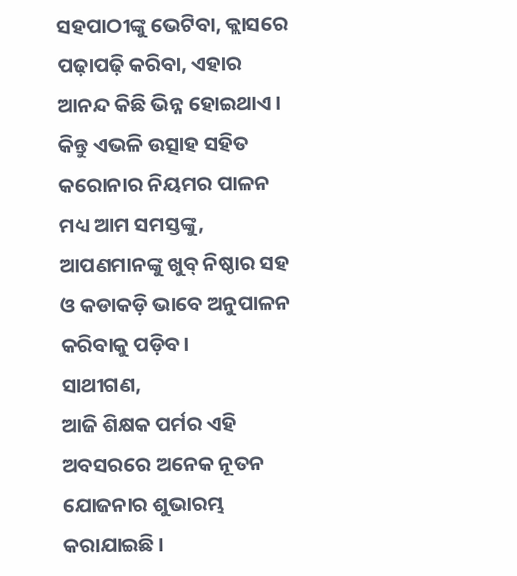ସହପାଠୀଙ୍କୁ ଭେଟିବା, କ୍ଲାସରେ ପଢ଼ାପଢ଼ି କରିବା, ଏହାର ଆନନ୍ଦ କିଛି ଭିନ୍ନ ହୋଇଥାଏ । କିନ୍ତୁ ଏଭଳି ଉତ୍ସାହ ସହିତ କରୋନାର ନିୟମର ପାଳନ ମଧ୍ୟ ଆମ ସମସ୍ତଙ୍କୁ, ଆପଣମାନଙ୍କୁ ଖୁବ୍ ନିଷ୍ଠାର ସହ ଓ କଡାକଡ଼ି ଭାବେ ଅନୁପାଳନ କରିବାକୁ ପଡ଼ିବ।
ସାଥୀଗଣ,
ଆଜି ଶିକ୍ଷକ ପର୍ମର ଏହି ଅବସରରେ ଅନେକ ନୂତନ ଯୋଜନାର ଶୁଭାରମ୍ଭ କରାଯାଇଛି ।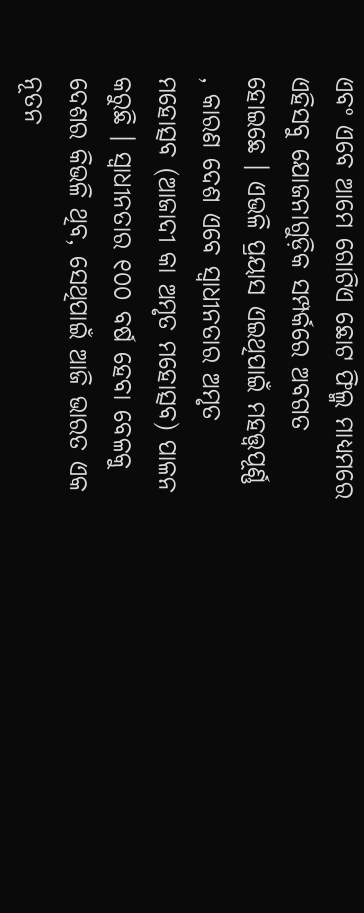ଏବଂ ଏବେ ଆମେ ଗୋଟିଏ ଛୋଟ ଫିଲ୍ମ ମାଧ୍ୟମରେ ଏହିସବୁ ଯୋଜନାଗୁଡ଼ିକ ସମ୍ପର୍କରେ ଅବଗତ ହୋଇଛେ । ଏଭଳି ପ୍ରୟାସ ଏଇଥିପାଇଁ ମହତ୍ତ୍ୱପୂର୍ଣ୍ଣ , କାରଣ ଦେଶ ଏବେ ସ୍ୱାଧୀନତାର ଅମୃତ ମହୋତ୍ସବ (ଆଜାଦୀ କା ଅମୃତ ମହୋତ୍ସବ) ପାଳନ କରୁଛି । ସ୍ୱାଧୀନତାର ୧୦୦ ବର୍ଷ ହେବା ବେଳକୁ ଦେଶର କିଭଳି ଥିବ, ସେଥିପାଇଁ ଆଜି ଭାରତ ଏକ ନୂତନ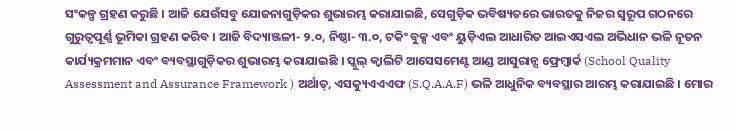ସଂକଳ୍ପ ଗ୍ରହଣ କରୁଛି । ଆଜି ଯେଉଁସବୁ ଯୋଜନାଗୁଡ଼ିକର ଶୁଭାରମ୍ଭ କରାଯାଇଛି, ସେଗୁଡ଼ିକ ଭବିଷ୍ୟତରେ ଭାରତକୁ ନିଜର ସ୍ୱରୂପ ଗଠନରେ ଗୁରୁତ୍ୱପୂର୍ଣ୍ଣ ଭୂମିକା ଗ୍ରହଣ କରିବ । ଆଜି ବିଦ୍ୟାଞ୍ଜଳୀ- ୨.୦, ନିଷ୍ଠା- ୩.୦, ଟକିଂ ବୁକ୍ସ ଏବଂ ୟୁଡ଼ିଏଲ ଆଧାରିତ ଆଇଏସଏଲ ଅଭିଧାନ ଭଳି ନୂତନ କାର୍ଯ୍ୟକ୍ରମମାନ ଏବଂ ବ୍ୟବସ୍ଥାଗୁଡ଼ିକର ଶୁଭାରମ୍ଭ କରାଯାଇଛି । ସ୍କୁଲ୍ କ୍ୱାଲିଟି ଆସେସମେଣ୍ଟ ଆଣ୍ଡ ଆସୁରାନ୍ସ ଫ୍ରେମ୍ୱାର୍କ (School Quality Assessment and Assurance Framework ) ଅର୍ଥାତ୍, ଏସକ୍ୟୁଏଏଏଫ (S.Q.A.A.F) ଭଳି ଆଧୁନିକ ବ୍ୟବସ୍ଥାର ଆରମ୍ଭ କରାଯାଇଛି । ମୋର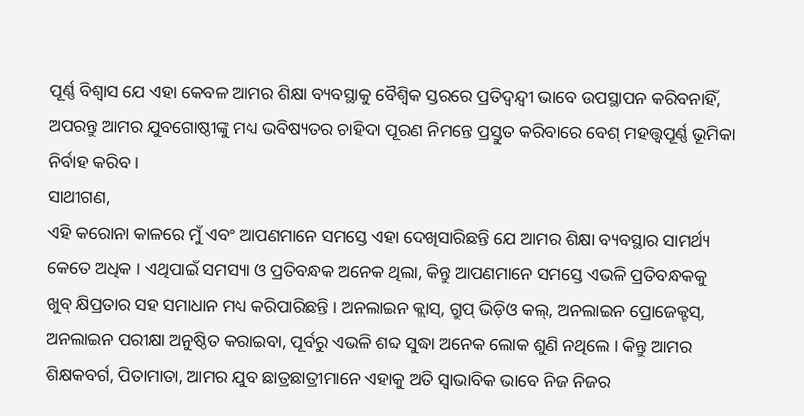ପୂର୍ଣ୍ଣ ବିଶ୍ୱାସ ଯେ ଏହା କେବଳ ଆମର ଶିକ୍ଷା ବ୍ୟବସ୍ଥାକୁ ବୈଶ୍ୱିକ ସ୍ତରରେ ପ୍ରତିଦ୍ୱନ୍ଦ୍ୱୀ ଭାବେ ଉପସ୍ଥାପନ କରିବନାହିଁ, ଅପରନ୍ତୁ ଆମର ଯୁବଗୋଷ୍ଠୀଙ୍କୁ ମଧ୍ୟ ଭବିଷ୍ୟତର ଚାହିଦା ପୂରଣ ନିମନ୍ତେ ପ୍ରସ୍ତୁତ କରିବାରେ ବେଶ୍ ମହତ୍ତ୍ୱପୂର୍ଣ୍ଣ ଭୂମିକା ନିର୍ବାହ କରିବ ।
ସାଥୀଗଣ,
ଏହି କରୋନା କାଳରେ ମୁଁ ଏବଂ ଆପଣମାନେ ସମସ୍ତେ ଏହା ଦେଖିସାରିଛନ୍ତି ଯେ ଆମର ଶିକ୍ଷା ବ୍ୟବସ୍ଥାର ସାମର୍ଥ୍ୟ କେତେ ଅଧିକ । ଏଥିପାଇଁ ସମସ୍ୟା ଓ ପ୍ରତିବନ୍ଧକ ଅନେକ ଥିଲା, କିନ୍ତୁ ଆପଣମାନେ ସମସ୍ତେ ଏଭଳି ପ୍ରତିବନ୍ଧକକୁ ଖୁବ୍ କ୍ଷିପ୍ରତାର ସହ ସମାଧାନ ମଧ୍ୟ କରିପାରିଛନ୍ତି । ଅନଲାଇନ କ୍ଲାସ୍, ଗ୍ରୁପ୍ ଭିଡ଼ିଓ କଲ୍, ଅନଲାଇନ ପ୍ରୋଜେକ୍ଟସ୍, ଅନଲାଇନ ପରୀକ୍ଷା ଅନୁଷ୍ଠିତ କରାଇବା, ପୂର୍ବରୁ ଏଭଳି ଶବ୍ଦ ସୁଦ୍ଧା ଅନେକ ଲୋକ ଶୁଣି ନଥିଲେ । କିନ୍ତୁ ଆମର ଶିକ୍ଷକବର୍ଗ, ପିତାମାତା, ଆମର ଯୁବ ଛାତ୍ରଛାତ୍ରୀମାନେ ଏହାକୁ ଅତି ସ୍ୱାଭାବିକ ଭାବେ ନିଜ ନିଜର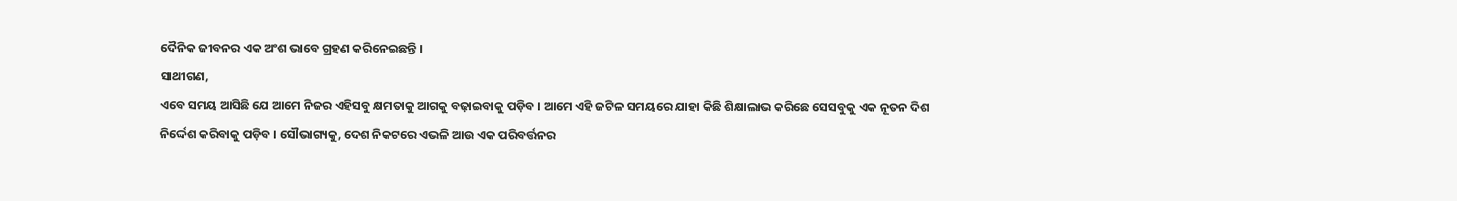ଦୈନିକ ଜୀବନର ଏକ ଅଂଶ ଭାବେ ଗ୍ରହଣ କରିନେଇଛନ୍ତି ।
ସାଥୀଗଣ,
ଏବେ ସମୟ ଆସିଛି ଯେ ଆମେ ନିଜର ଏହିସବୁ କ୍ଷମତାକୁ ଆଗକୁ ବଢ଼ାଇବାକୁ ପଡ଼ିବ । ଆମେ ଏହି ଜଟିଳ ସମୟରେ ଯାହା କିଛି ଶିକ୍ଷାଲାଭ କରିଛେ ସେସବୁକୁ ଏକ ନୂତନ ଦିଶ ନିର୍ଦ୍ଦେଶ କରିବାକୁ ପଡ଼ିବ । ସୌଭାଗ୍ୟକୁ, ଦେଶ ନିକଟରେ ଏଭଳି ଆଉ ଏକ ପରିବର୍ତ୍ତନର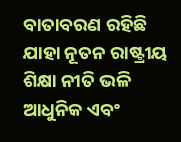ବାତାବରଣ ରହିଛି ଯାହା ନୂତନ ରାଷ୍ଟ୍ରୀୟ ଶିକ୍ଷା ନୀତି ଭଳି ଆଧୁନିକ ଏବଂ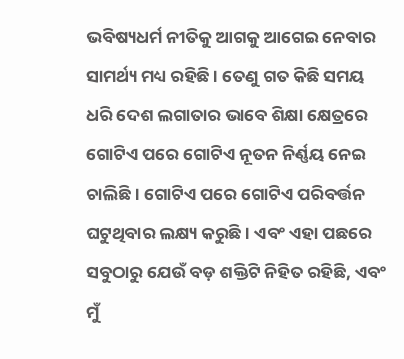ଭବିଷ୍ୟଧର୍ମ ନୀତିକୁ ଆଗକୁ ଆଗେଇ ନେବାର ସାମର୍ଥ୍ୟ ମଧ୍ୟ ରହିଛି । ତେଣୁ ଗତ କିଛି ସମୟ ଧରି ଦେଶ ଲଗାତାର ଭାବେ ଶିକ୍ଷା କ୍ଷେତ୍ରରେ ଗୋଟିଏ ପରେ ଗୋଟିଏ ନୂତନ ନିର୍ଣ୍ଣୟ ନେଇ ଚାଲିଛି । ଗୋଟିଏ ପରେ ଗୋଟିଏ ପରିବର୍ତ୍ତନ ଘଟୁଥିବାର ଲକ୍ଷ୍ୟ କରୁଛି । ଏବଂ ଏହା ପଛରେ ସବୁଠାରୁ ଯେଉଁ ବଡ଼ ଶକ୍ତିଟି ନିହିତ ରହିଛି, ଏବଂ ମୁଁ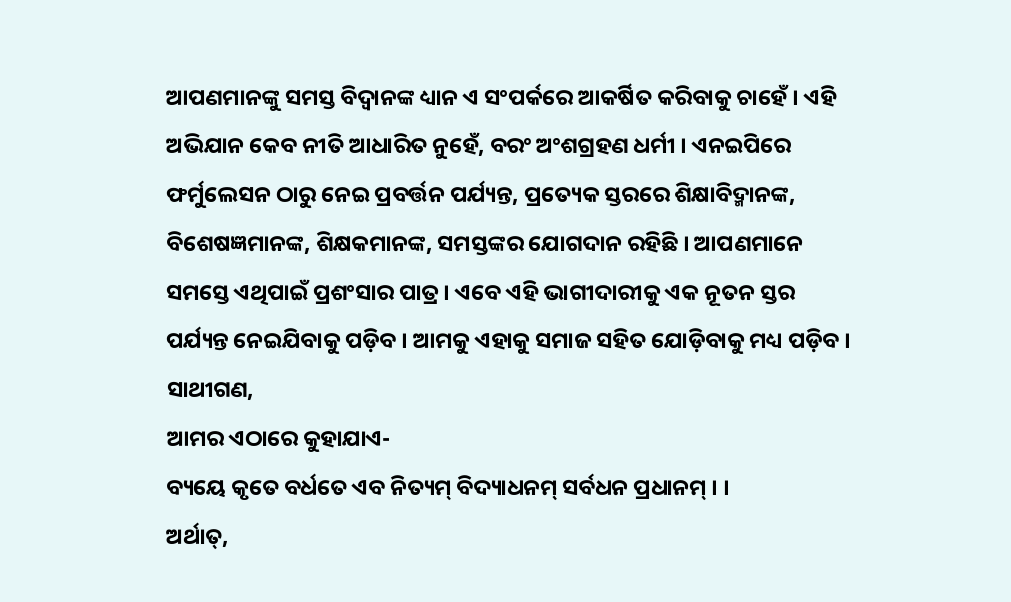ଆପଣମାନଙ୍କୁ ସମସ୍ତ ବିଦ୍ୱାନଙ୍କ ଧ୍ୟାନ ଏ ସଂପର୍କରେ ଆକର୍ଷିତ କରିବାକୁ ଚାହେଁ । ଏହି ଅଭିଯାନ କେବ ନୀତି ଆଧାରିତ ନୁହେଁ, ବରଂ ଅଂଶଗ୍ରହଣ ଧର୍ମୀ । ଏନଇପିରେ ଫର୍ମୁଲେସନ ଠାରୁ ନେଇ ପ୍ରବର୍ତ୍ତନ ପର୍ଯ୍ୟନ୍ତ, ପ୍ରତ୍ୟେକ ସ୍ତରରେ ଶିକ୍ଷାବିଦ୍ମାନଙ୍କ, ବିଶେଷଜ୍ଞମାନଙ୍କ, ଶିକ୍ଷକମାନଙ୍କ, ସମସ୍ତଙ୍କର ଯୋଗଦାନ ରହିଛି । ଆପଣମାନେ ସମସ୍ତେ ଏଥିପାଇଁ ପ୍ରଶଂସାର ପାତ୍ର । ଏବେ ଏହି ଭାଗୀଦାରୀକୁ ଏକ ନୂତନ ସ୍ତର ପର୍ଯ୍ୟନ୍ତ ନେଇଯିବାକୁ ପଡ଼ିବ । ଆମକୁ ଏହାକୁ ସମାଜ ସହିତ ଯୋଡ଼ିବାକୁ ମଧ୍ୟ ପଡ଼ିବ ।
ସାଥୀଗଣ,
ଆମର ଏଠାରେ କୁହାଯାଏ-
ବ୍ୟୟେ କୃତେ ବର୍ଧତେ ଏବ ନିତ୍ୟମ୍ ବିଦ୍ୟାଧନମ୍ ସର୍ବଧନ ପ୍ରଧାନମ୍ । ।
ଅର୍ଥାତ୍,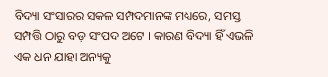ବିଦ୍ୟା ସଂସାରର ସକଳ ସମ୍ପଦମାନଙ୍କ ମଧ୍ୟରେ, ସମସ୍ତ ସମ୍ପତ୍ତି ଠାରୁ ବଡ଼ ସଂପଦ ଅଟେ । କାରଣ ବିଦ୍ୟା ହିଁ ଏଭଳି ଏକ ଧନ ଯାହା ଅନ୍ୟକୁ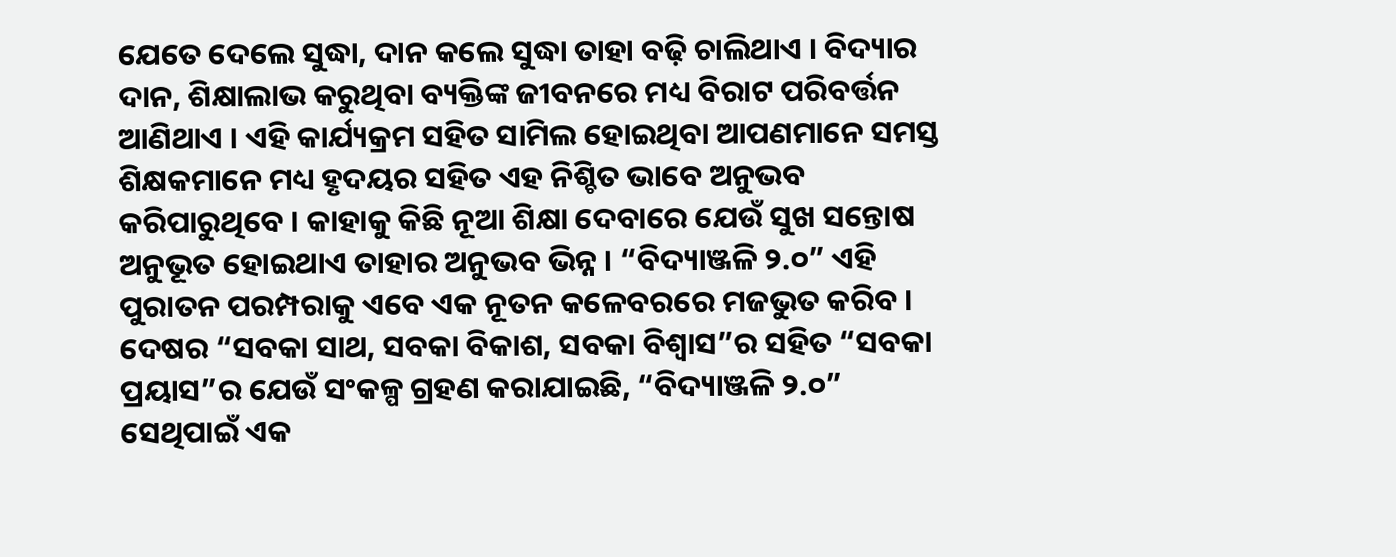ଯେତେ ଦେଲେ ସୁଦ୍ଧା, ଦାନ କଲେ ସୁଦ୍ଧା ତାହା ବଢ଼ି ଚାଲିଥାଏ । ବିଦ୍ୟାର ଦାନ, ଶିକ୍ଷାଲାଭ କରୁଥିବା ବ୍ୟକ୍ତିଙ୍କ ଜୀବନରେ ମଧ୍ୟ ବିରାଟ ପରିବର୍ତ୍ତନ ଆଣିଥାଏ । ଏହି କାର୍ଯ୍ୟକ୍ରମ ସହିତ ସାମିଲ ହୋଇଥିବା ଆପଣମାନେ ସମସ୍ତ ଶିକ୍ଷକମାନେ ମଧ୍ୟ ହୃଦୟର ସହିତ ଏହ ନିଶ୍ଚିତ ଭାବେ ଅନୁଭବ କରିପାରୁଥିବେ । କାହାକୁ କିଛି ନୂଆ ଶିକ୍ଷା ଦେବାରେ ଯେଉଁ ସୁଖ ସନ୍ତୋଷ ଅନୁଭୂତ ହୋଇଥାଏ ତାହାର ଅନୁଭବ ଭିନ୍ନ । “ବିଦ୍ୟାଞ୍ଜଳି ୨.୦” ଏହି ପୁରାତନ ପରମ୍ପରାକୁ ଏବେ ଏକ ନୂତନ କଳେବରରେ ମଜଭୁତ କରିବ । ଦେଷର “ସବକା ସାଥ, ସବକା ବିକାଶ, ସବକା ବିଶ୍ୱାସ”ର ସହିତ “ସବକା ପ୍ରୟାସ”ର ଯେଉଁ ସଂକଳ୍ପ ଗ୍ରହଣ କରାଯାଇଛି, “ବିଦ୍ୟାଞ୍ଜଳି ୨.୦” ସେଥିପାଇଁ ଏକ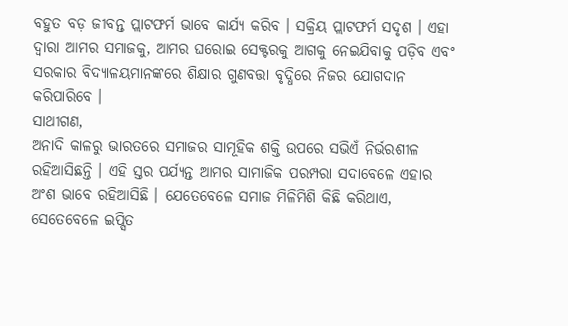ବହୁତ ବଡ଼ ଜୀବନ୍ତ ପ୍ଲାଟଫର୍ମ ଭାବେ କାର୍ଯ୍ୟ କରିବ । ସକ୍ରିୟ ପ୍ଲାଟଫର୍ମ ସଦୃଶ । ଏହା ଦ୍ୱାରା ଆମର ସମାଜକୁ, ଆମର ଘରୋଇ ସେକ୍ଟରକୁ ଆଗକୁ ନେଇଯିବାକୁ ପଡ଼ିବ ଏବଂ ସରକାର ବିଦ୍ୟାଳୟମାନଙ୍କରେ ଶିକ୍ଷାର ଗୁଣବତ୍ତା ବୃଦ୍ଧିରେ ନିଜର ଯୋଗଦାନ କରିପାରିବେ ।
ସାଥୀଗଣ,
ଅନାଦି କାଳରୁ ଭାରତରେ ସମାଜର ସାମୂହିକ ଶକ୍ତି ଉପରେ ସଭିଏଁ ନିର୍ଭରଶୀଳ ରହିଆସିଛନ୍ତି । ଏହି ସ୍ତର ପର୍ଯ୍ୟନ୍ତ ଆମର ସାମାଜିକ ପରମ୍ପରା ସଦାବେଳେ ଏହାର ଅଂଶ ଭାବେ ରହିଆସିଛି । ଯେତେବେଳେ ସମାଜ ମିଳିମିଶି କିଛି କରିଥାଏ, ସେତେବେଳେ ଇପ୍ସିତ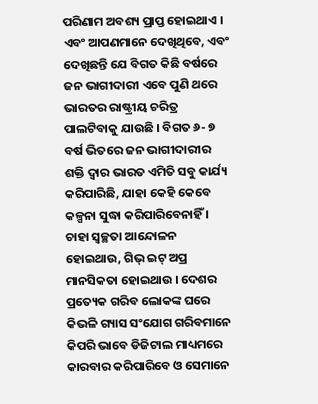ପରିଣାମ ଅବଶ୍ୟ ପ୍ରାପ୍ତ ହୋଇଥାଏ । ଏବଂ ଆପଣମାନେ ଦେଖିଥିବେ, ଏବଂ ଦେଖିଛନ୍ତି ଯେ ବିଗତ କିଛି ବର୍ଷରେ ଜନ ଭାଗୀଦାରୀ ଏବେ ପୁଣି ଥରେ ଭାରତର ରାଷ୍ଟ୍ରୀୟ ଚରିତ୍ର ପାଲଟିବାକୁ ଯାଉଛି । ବିଗତ ୬- ୭ ବର୍ଷ ଭିତରେ ଜନ ଭାଗୀଦାରୀର ଶକ୍ତି ଦ୍ୱାର ଭାରତ ଏମିତି ସବୁ କାର୍ଯ୍ୟ କରିପାରିଛି, ଯାହା କେହି କେବେ କଳ୍ପନା ସୁଦ୍ଧା କରିପାରିବେନାହିଁ । ଚାହା ସ୍ୱଚ୍ଛତା ଆନ୍ଦୋଳନ ହୋଇଥାଉ, ଗିଭ୍ ଇଟ୍ ଅପ୍ର ମାନସିକତା ହୋଇଥାଉ । ଦେଶର ପ୍ରତ୍ୟେକ ଗରିବ ଲୋକଙ୍କ ଘରେ କିଭଳି ଗ୍ୟାସ ସଂଯୋଗ ଗରିବମାନେ କିପରି ଭାବେ ଡିଜିଟାଲ ମାଧ୍ୟମରେ କାରବାର କରିପାରିବେ ଓ ସେମାନେ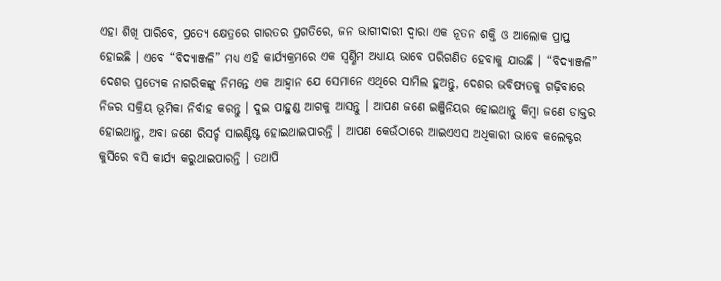ଏହା ଶିଖି ପାରିବେ, ପ୍ରତ୍ୟେ କ୍ଷେତ୍ରରେ ଗାରତର ପ୍ରଗତିରେ, ଜନ ଭାଗୀଦାରୀ ଦ୍ୱାରା ଏକ ନୂତନ ଶକ୍ତି ଓ ଆଲୋକ ପ୍ରାପ୍ତ ହୋଇଛି । ଏବେ “ବିଦ୍ୟାଞ୍ଜଳି” ମଧ୍ୟ ଏହି କାର୍ଯ୍ୟକ୍ରମରେ ଏକ ସ୍ୱର୍ଣ୍ଣିମ ଅଧ୍ୟାୟ ଭାବେ ପରିଗଣିତ ହେବାକୁ ଯାଉଛି । “ବିଦ୍ୟାଞ୍ଜଳି” ଦେଶର ପ୍ରତ୍ୟେକ ନାଗରିକଙ୍କୁ ନିମନ୍ତେ ଏକ ଆହ୍ୱାନ ଯେ ସେମାନେ ଏଥିରେ ସାମିଲ ହୁଅନ୍ତୁ, ଦେଶର ଭବିଷ୍ୟତକୁ ଗଢ଼ିବାରେ ନିଜର ସକ୍ରିୟ ଭୂମିକା ନିର୍ବାହ କରନ୍ତୁ । ଦୁଇ ପାହୁଣ୍ଡ ଆଗକୁ ଆସନ୍ତୁ । ଆପଣ ଜଣେ ଇଞ୍ଜିନିୟର ହୋଇଥାନ୍ତୁ କିମ୍ବା ଜଣେ ଡାକ୍ତର ହୋଇଥାନ୍ତୁ, ଅବା ଜଣେ ରିସର୍ଚ୍ଚ ସାଇଣ୍ଟିଷ୍ଟ ହୋଇଥାଇପାରନ୍ତି । ଆପଣ କେଉଁଠାରେ ଆଇଏଏସ ଅଧିକାରୀ ଭାବେ କଲେକ୍ଟର କୁର୍ସିରେ ବସି କାର୍ଯ୍ୟ କରୁଥାଇପାରନ୍ତି । ତଥାପି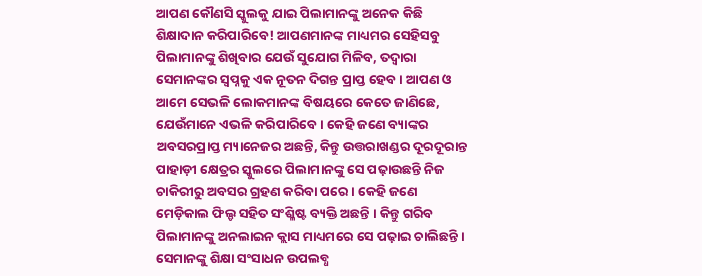ଆପଣ କୌଣସି ସ୍କୁଲକୁ ଯାଇ ପିଲାମାନଙ୍କୁ ଅନେକ କିଛି ଶିକ୍ଷାଦାନ କରିପାରିବେ! ଆପଣମାନଙ୍କ ମାଧ୍ୟମର ସେହିସବୁ ପିଲାମାନଙ୍କୁ ଶିଖିବାର ଯେଉଁ ସୁଯୋଗ ମିଳିବ, ତଦ୍ୱାରା ସେମାନଙ୍କର ସ୍ୱପ୍ନକୁ ଏକ ନୂତନ ଦିଗନ୍ତ ପ୍ରାପ୍ତ ହେବ । ଆପଣ ଓ ଆମେ ସେଭଳି ଲୋକମାନଙ୍କ ବିଷୟରେ କେତେ ଜାଣିଛେ, ଯେଉଁମାନେ ଏଭଳି କରିପାରିବେ । କେହି ଜଣେ ବ୍ୟାଙ୍କର ଅବସରପ୍ରାପ୍ତ ମ୍ୟାନେଜର ଅଛନ୍ତି, କିନ୍ତୁ ଉତ୍ତରାଖଣ୍ଡର ଦୂରଦୂରାନ୍ତ ପାହାଡ଼ୀ କ୍ଷେତ୍ରର ସ୍କୁଲରେ ପିଲାମାନଙ୍କୁ ସେ ପଢ଼ାଉଛନ୍ତି ନିଜ ଚାକିରୀରୁ ଅବସର ଗ୍ରହଣ କରିବା ପରେ । କେହି ଜଣେ ମେଡ଼ିକାଲ ଫିଲ୍ଡ ସହିତ ସଂଶ୍ଳିଷ୍ଟ ବ୍ୟକ୍ତି ଅଛନ୍ତି । କିନ୍ତୁ ଗରିବ ପିଲାମାନଙ୍କୁ ଅନଲାଇନ କ୍ଲାସ ମାଧ୍ୟମରେ ସେ ପଢ଼ାଇ ଚାଲିଛନ୍ତି । ସେମାନଙ୍କୁ ଶିକ୍ଷା ସଂସାଧନ ଉପଲବ୍ଧ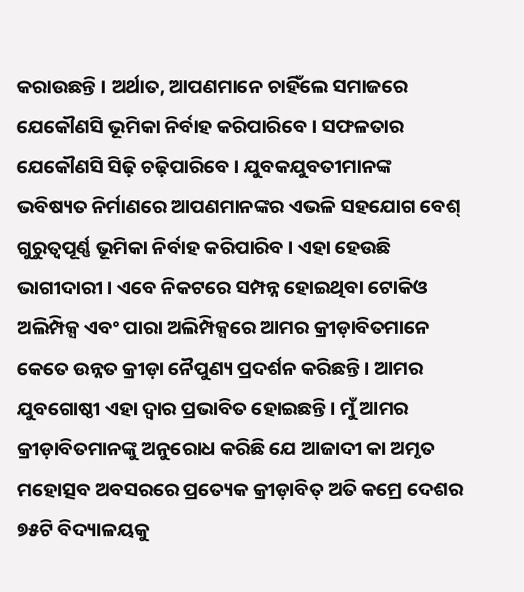କରାଉଛନ୍ତି । ଅର୍ଥାତ, ଆପଣମାନେ ଚାହିଁଲେ ସମାଜରେ ଯେକୌଣସି ଭୂମିକା ନିର୍ବାହ କରିପାରିବେ । ସଫଳତାର ଯେକୌଣସି ସିଢ଼ି ଚଢ଼ିପାରିବେ । ଯୁବକଯୁବତୀମାନଙ୍କ ଭବିଷ୍ୟତ ନିର୍ମାଣରେ ଆପଣମାନଙ୍କର ଏଭଳି ସହଯୋଗ ବେଶ୍ ଗୁରୁତ୍ୱପୂର୍ଣ୍ଣ ଭୂମିକା ନିର୍ବାହ କରିପାରିବ । ଏହା ହେଉଛି ଭାଗୀଦାରୀ । ଏବେ ନିକଟରେ ସମ୍ପନ୍ନ ହୋଇଥିବା ଟୋକିଓ ଅଲିମ୍ପିକ୍ସ ଏବଂ ପାରା ଅଲିମ୍ପିକ୍ସରେ ଆମର କ୍ରୀଡ଼ାବିତମାନେ କେତେ ଉନ୍ନତ କ୍ରୀଡ଼ା ନୈପୁଣ୍ୟ ପ୍ରଦର୍ଶନ କରିଛନ୍ତି । ଆମର ଯୁବଗୋଷ୍ଠୀ ଏହା ଦ୍ୱାର ପ୍ରଭାବିତ ହୋଇଛନ୍ତି । ମୁଁ ଆମର କ୍ରୀଡ଼ାବିତମାନଙ୍କୁ ଅନୁରୋଧ କରିଛି ଯେ ଆଜାଦୀ କା ଅମୃତ ମହୋତ୍ସବ ଅବସରରେ ପ୍ରତ୍ୟେକ କ୍ରୀଡ଼ାବିତ୍ ଅତି କମ୍ରେ ଦେଶର ୭୫ଟି ବିଦ୍ୟାଳୟକୁ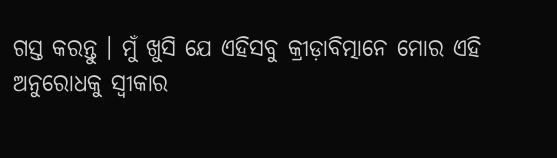ଗସ୍ତ କରନ୍ତୁ । ମୁଁ ଖୁସି ଯେ ଏହିସବୁ କ୍ରୀଡ଼ାବିତ୍ମାନେ ମୋର ଏହି ଅନୁରୋଧକୁ ସ୍ୱୀକାର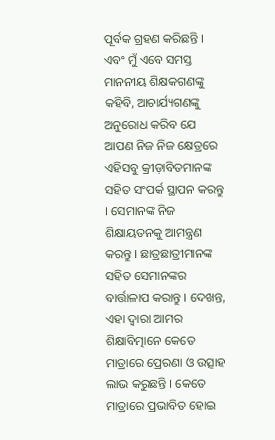ପୂର୍ବକ ଗ୍ରହଣ କରିଛନ୍ତି । ଏବଂ ମୁଁ ଏବେ ସମସ୍ତ ମାନନୀୟ ଶିକ୍ଷକଗଣଙ୍କୁ କହିବି, ଆଚାର୍ଯ୍ୟଗଣଙ୍କୁ ଅନୁରୋଧ କରିବ ଯେ ଆପଣ ନିଜ ନିଜ କ୍ଷେତ୍ରରେ ଏହିସବୁ କ୍ରୀଡ଼ାବିତମାନଙ୍କ ସହିତ ସଂପର୍କ ସ୍ଥାପନ କରନ୍ତୁ । ସେମାନଙ୍କ ନିଜ ଶିକ୍ଷାୟତନକୁ ଆମନ୍ତ୍ରଣ କରନ୍ତୁ । ଛାତ୍ରଛାତ୍ରୀମାନଙ୍କ ସହିତ ସେମାନଙ୍କର ବାର୍ତ୍ତାଳାପ କରାନ୍ତୁ । ଦେଖନ୍ତ, ଏହା ଦ୍ୱାରା ଆମର ଶିକ୍ଷାବିତ୍ମାନେ କେତେ ମାତ୍ରାରେ ପ୍ରେରଣା ଓ ଉତ୍ସାହ ଲାଭ କରୁଛନ୍ତି । କେତେ ମାତ୍ରାରେ ପ୍ରଭାବିତ ହୋଇ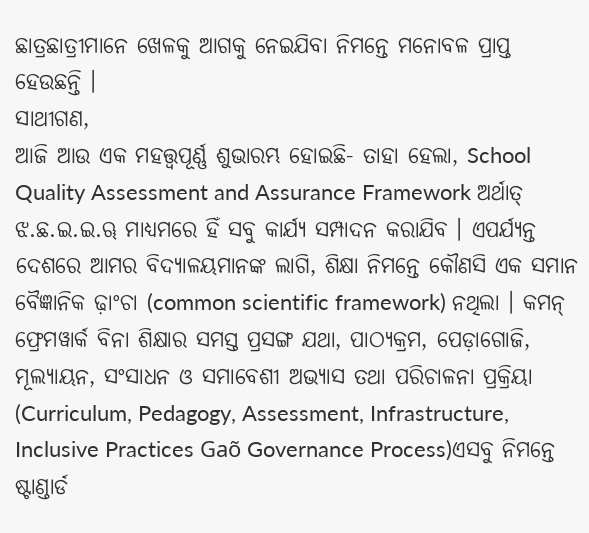ଛାତ୍ରଛାତ୍ରୀମାନେ ଖେଳକୁ ଆଗକୁ ନେଇଯିବା ନିମନ୍ତେ ମନୋବଳ ପ୍ରାପ୍ତ ହେଉଛନ୍ତି ।
ସାଥୀଗଣ,
ଆଜି ଆଉ ଏକ ମହତ୍ତ୍ୱପୂର୍ଣ୍ଣ ଶୁଭାରମ୍ଭ ହୋଇଛି- ତାହା ହେଲା, School Quality Assessment and Assurance Framework ଅର୍ଥାତ୍ ଝ.ଛ.ଇ.ଇ.ୠ ମାଧ୍ୟମରେ ହିଁ ସବୁ କାର୍ଯ୍ୟ ସମ୍ପାଦନ କରାଯିବ । ଏପର୍ଯ୍ୟନ୍ତ ଦେଶରେ ଆମର ବିଦ୍ୟାଳୟମାନଙ୍କ ଲାଗି, ଶିକ୍ଷା ନିମନ୍ତେ କୌଣସି ଏକ ସମାନ ବୈଜ୍ଞାନିକ ଢ଼ାଂଚା (common scientific framework) ନଥିଲା । କମନ୍ ଫ୍ରେମୱାର୍କ ବିନା ଶିକ୍ଷାର ସମସ୍ତ ପ୍ରସଙ୍ଗ ଯଥା, ପାଠ୍ୟକ୍ରମ, ପେଡ଼ାଗୋଜି, ମୂଲ୍ୟାୟନ, ସଂସାଧନ ଓ ସମାବେଶୀ ଅଭ୍ୟାସ ତଥା ପରିଚାଳନା ପ୍ରକ୍ରିୟା (Curriculum, Pedagogy, Assessment, Infrastructure, Inclusive Practices Gaõ Governance Process)ଏସବୁ ନିମନ୍ତେ ଷ୍ଟାଣ୍ଡାର୍ଡ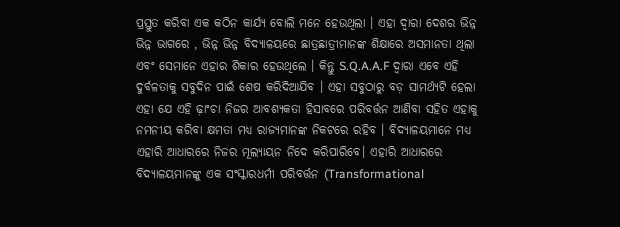ପ୍ରସ୍ତୁତ କରିବା ଏକ କଠିନ କାର୍ଯ୍ୟ ବୋଲି ମନେ ହେଉଥିଲା । ଏହା ଦ୍ୱାରା ଦେଶର ଭିନ୍ନ ଭିନ୍ନ ଭାଗରେ , ଭିନ୍ନ ଭିନ୍ନ ବିଦ୍ୟାଳୟରେ ଛାତ୍ରଛାତ୍ରୀମାନଙ୍କ ଶିକ୍ଷାରେ ଅସମାନତା ଥିଲା ଏବଂ ସେମାନେ ଏହାର ଶିକାର ହେଉଥିଲେ । କିନ୍ତୁ S.Q.A.A.F ଦ୍ୱାରା ଏବେ ଏହି ଦୁର୍ବଳତାକୁ ସବୁଦିନ ପାଇଁ ଶେଷ କରିଦିଆଯିବ । ଏହା ସବୁଠାରୁ ବଡ଼ ସାମର୍ଥ୍ୟଟି ହେଲା ଏହା ଯେ ଏହି ଢ଼ାଂଚା ନିଜର ଆବଶ୍ୟକତା ହିସାବରେ ପରିବର୍ତ୍ତନ ଆଣିବା ସହିତ ଏହାକୁ ନମନୀୟ କରିବା କ୍ଷମତା ମଧ୍ୟ ରାଜ୍ୟମାନଙ୍କ ନିକଟରେ ରହିବ । ବିଦ୍ୟାଳୟମାନେ ମଧ୍ୟ ଏହାରି ଆଧାରରେ ନିଜର ମୂଲ୍ୟାୟନ ନିଦେ କରିପାରିବେ। ଏହାରି ଆଧାରରେ ବିଦ୍ୟାଳୟମାନଙ୍କୁ ଏକ ସଂସ୍କାରଧର୍ମୀ ପରିବର୍ତ୍ତନ (Transformational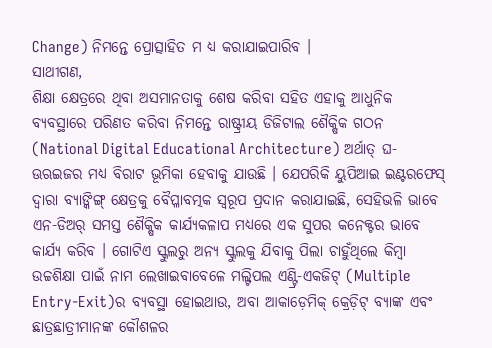Change) ନିମନ୍ତେ ପ୍ରୋତ୍ସାହିତ ମ ଧ୍ୟ କରାଯାଇପାରିବ ।
ସାଥୀଗଣ,
ଶିକ୍ଷା କ୍ଷେତ୍ରରେ ଥିବା ଅସମାନତାକୁ ଶେଷ କରିବା ସହିତ ଏହାକୁ ଆଧୁନିକ ବ୍ୟବସ୍ଥାରେ ପରିଣତ କରିବା ନିମନ୍ତେ ରାଷ୍ଟ୍ରୀୟ ଡିଜିଟାଲ ଶୈକ୍ଷିକ ଗଠନ (National Digital Educational Architecture) ଅର୍ଥାତ୍ ଘ-ଊଋଇଜର ମଧ୍ୟ ବିରାଟ ଭୂମିକା ହେବାକୁ ଯାଉଛି । ଯେପରିକି ୟୁପିଆଇ ଇଣ୍ଟରଫେସ୍ ଦ୍ୱାରା ବ୍ୟାଙ୍କିଙ୍ଗ୍ କ୍ଷେତ୍ରକୁ ବୈପ୍ଳାବତ୍ମକ ସ୍ୱରୂପ ପ୍ରଦାନ କରାଯାଇଛି, ସେହିଭଳି ଭାବେ ଏନ-ଡିଅର୍ ସମସ୍ତ ଶୈକ୍ଷିକ କାର୍ଯ୍ୟକଳାପ ମଧ୍ୟରେ ଏକ ସୁପର କନେକ୍ଟର ଭାବେ କାର୍ଯ୍ୟ କରିବ । ଗୋଟିଏ ସ୍କୁଲରୁ ଅନ୍ୟ ସ୍କୁଲକୁ ଯିବାକୁ ପିଲା ଚାହୁଁଥିଲେ କିମ୍ବା ଉଚ୍ଚଶିକ୍ଷା ପାଇଁ ନାମ ଲେଖାଇବାବେଳେ ମଲ୍ଟିପଲ ଏଣ୍ଟ୍ରି-ଏକଜିଟ୍ (Multiple Entry-Exit)ର ବ୍ୟବସ୍ଥା ହୋଇଥାଉ, ଅବା ଆକାଡ଼େମିକ୍ କ୍ରେଡ଼ିଟ୍ ବ୍ୟାଙ୍କ ଏବଂ ଛାତ୍ରଛାତ୍ରୀମାନଙ୍କ କୌଶଳର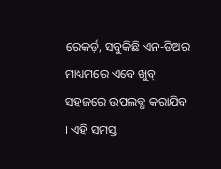ରେକର୍ଡ଼, ସବୁକିଛି ଏନ-ଡିଅର ମାଧ୍ୟମରେ ଏବେ ଖୁବ୍ ସହଜରେ ଉପଲବ୍ଧ କରାଯିବ । ଏହି ସମସ୍ତ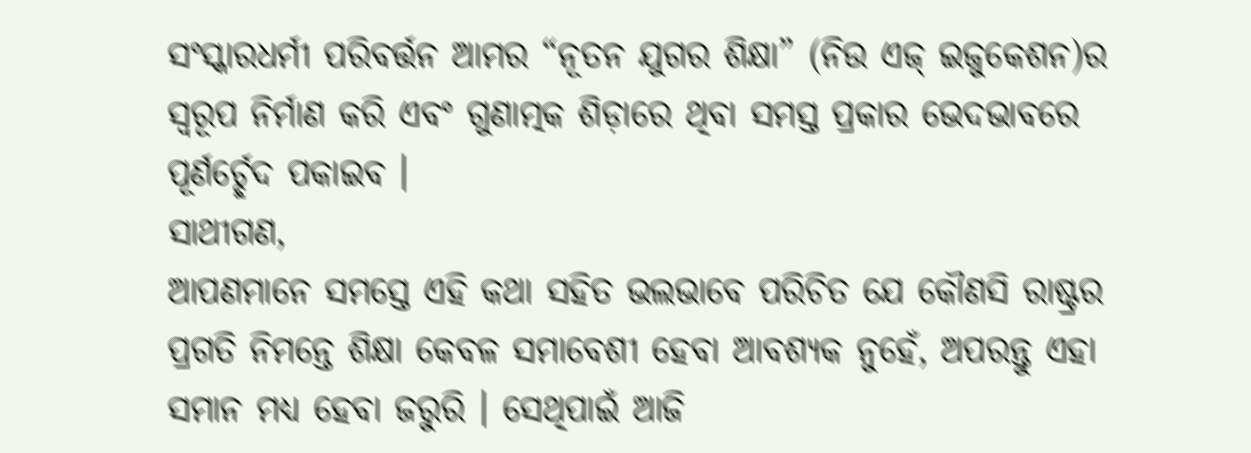ସଂସ୍କାରଧର୍ମୀ ପରିବର୍ତ୍ତନ ଆମର “ନୂତନ ଯୁଗର ଶିକ୍ଷା” (ନିଉ ଏଜ୍ ଇଜୁକେଶନ)ର ସ୍ୱରୂପ ନିର୍ମାଣ କରି ଏବଂ ଗୁଣାତ୍ମକ ଶିଡ଼ାରେ ଥିବା ସମସ୍ତ ପ୍ରକାର ଭେଦଭାବରେ ପୂର୍ଣର୍ଚ୍ଛେଦ ପକାଇବ ।
ସାଥୀଗଣ,
ଆପଣମାନେ ସମସ୍ତେ ଏହି କଥା ସହିତ ଭଲଭାବେ ପରିଚିତ ଯେ କୌଣସି ରାଷ୍ଟ୍ରର ପ୍ରଗତି ନିମନ୍ତେ ଶିକ୍ଷା କେବଳ ସମାବେଶୀ ହେବା ଆବଶ୍ୟକ ନୁହେଁ, ଅପରନ୍ତୁ ଏହା ସମାନ ମଧ୍ୟ ହେବା ଜରୁରି । ସେଥିପାଇଁ ଆଜି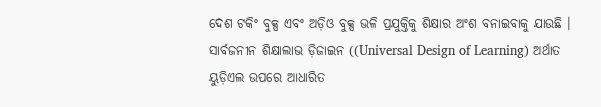ଦେଶ ଟକିଂ ବୁକ୍ସ ଏବଂ ଅଡ଼ିଓ ବୁକ୍ସ ଭଳି ପ୍ରଯୁକ୍ତିକୁ ଶିକ୍ଷାର ଅଂଶ ବନାଇବାକୁ ଯାଉଛି । ସାର୍ବଜନୀନ ଶିକ୍ଷାଲାଭ ଡ଼ିଜାଇନ ((Universal Design of Learning) ଅର୍ଥାତ ୟୁଡ଼ିଏଲ ଉପରେ ଆଧାରିତ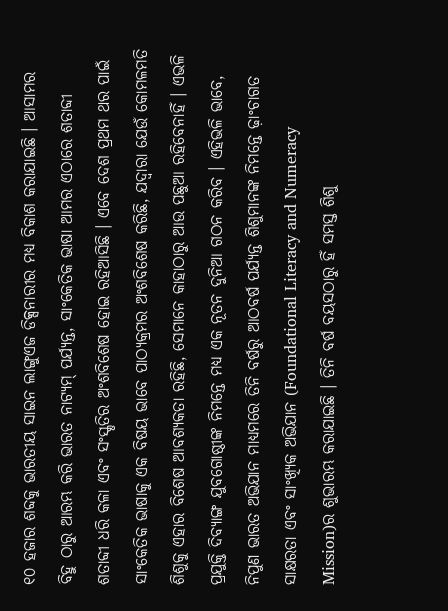୧୦ ହଜାର ଶବ୍ଦକୁ ଭାରତୀୟ ସାଇନ ଲାଙ୍ଗୁଏଜ ଡିକ୍ସନାରୀର ମଧ୍ୟ ବିକାଶ କରାଯାଇଛି । ଆସାମର ବିହୁ ଠାରୁ ଆରମ୍ଭ କରି ଭାରତ ନାଟ୍ୟମ୍ ପର୍ଯ୍ୟନ୍ତ, ସାଂକେତିକ ଭାଷା ଆମର ଏଠାରେ ଶତାବ୍ଦୀ ଶତାବ୍ଦୀ ଧରି କଳା ଏବଂ ସଂସ୍କୃତିର ଅଂଶବିଶେଷ ହୋଇ ରହିଆସିଛି । ଏବେ ଦେଶ ପ୍ରଥମ ଥର ପାଇଁ ସାଂକେତିକ ଭାଷାକୁ ଏକ ବିଷୟ ଭାବେ ପାଠ୍ୟକ୍ରମର ଅଂଶବିଶେଷ କରିଛି, ଯଦ୍ୱାରା ଯେଉଁ କୋମଳମତି ଶିଶୁକୁ ଏହାର ବିଶେଷ ଆବଶ୍ୟକତା ରହିଛି, ସେମାନେ କାହାଠାରୁ ଆଉ ପଛୁଆ ରହିବେନାହିଁ । ଏଭଳି ପ୍ରଯୁକ୍ତି ଦିବ୍ୟାଙ୍ଗ ଯୁବଗୋଷ୍ଠୀଙ୍କ ନିମନ୍ତେ ମଧ୍ୟ ଏକ ନୂତନ ଦୁନିଆ ଗଠନ କରିବ । ଏହିଭଳି ଭାବେ, ନିପୁଣ ଭାରତ ଅଭିଯାନ ମାଧ୍ୟମରେ ତିନି ବର୍ଷରୁ ଆଠବର୍ଷ ପର୍ଯ୍ୟନ୍ତ ଶିଶୁମାନଙ୍କ ନିମନ୍ତେ ଢ଼ାଂଚାଗତ ସାକ୍ଷରତା ଏବଂ ସାଂଖ୍ୟିକ ଅଭିଯାନ (Foundational Literacy and Numeracy Mission)ର ଶୁଭାରମ୍ଭ କରାଯାଇଛି । ତିନି ବର୍ଷ ବୟସଠାରୁ ହିଁ ସମସ୍ତ ଶିଶୁ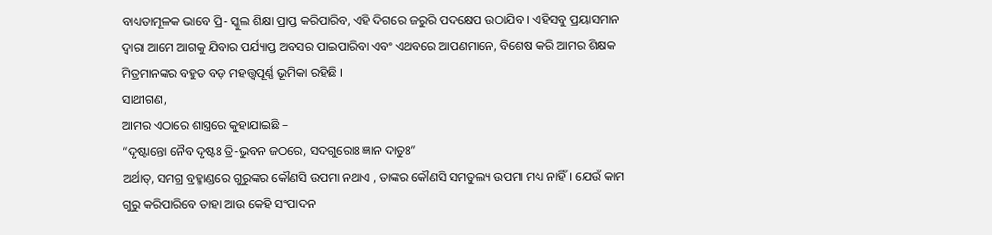ବାଧ୍ୟତାମୂଳକ ଭାବେ ପ୍ରି- ସ୍କୁଲ ଶିକ୍ଷା ପ୍ରାପ୍ତ କରିପାରିବ, ଏହି ଦିଗରେ ଜରୁରି ପଦକ୍ଷେପ ଉଠାଯିବ । ଏହିସବୁ ପ୍ରୟାସମାନ ଦ୍ୱାରା ଆମେ ଆଗକୁ ଯିବାର ପର୍ଯ୍ୟାପ୍ତ ଅବସର ପାଇପାରିବା ଏବଂ ଏଥବରେ ଆପଣମାନେ, ବିଶେଷ କରି ଆମର ଶିକ୍ଷକ ମିତ୍ରମାନଙ୍କର ବହୁତ ବଡ଼ ମହତ୍ତ୍ୱପୂର୍ଣ୍ଣ ଭୂମିକା ରହିଛି ।
ସାଥୀଗଣ,
ଆମର ଏଠାରେ ଶାସ୍ତ୍ରରେ କୁହାଯାଇଛି –
“ଦୃଷ୍ଟାନ୍ତୋ ନୈବ ଦୃଷ୍ଟଃ ତ୍ରି-ଭୁବନ ଜଠରେ, ସଦଗୁରୋଃ ଜ୍ଞାନ ଦାତୁଃ”
ଅର୍ଥାତ୍, ସମଗ୍ର ବ୍ରହ୍ମାଣ୍ଡରେ ଗୁରୁଙ୍କର କୌଣସି ଉପମା ନଥାଏ , ତାଙ୍କର କୌଣସି ସମତୁଲ୍ୟ ଉପମା ମଧ୍ୟ ନାହିଁ। ଯେଉଁ କାମ ଗୁରୁ କରିପାରିବେ ତାହା ଆଉ କେହି ସଂପାଦନ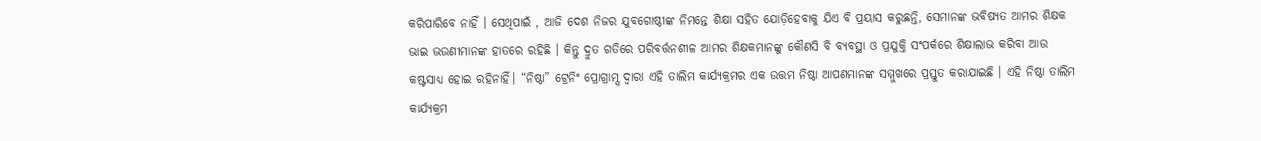କରିପାରିବେ ନାହିଁ । ସେଥିପାଇଁ , ଆଜି ଦେଶ ନିଜର ଯୁବଗୋଷ୍ଠୀଙ୍କ ନିମନ୍ତେ ଶିକ୍ଷା ସହିତ ଯୋଡ଼ିହେବାକୁ ଯିଏ ବି ପ୍ରୟାସ କରୁଛନ୍ତି, ସେମାନଙ୍କ ଭବିଷ୍ୟତ ଆମର ଶିକ୍ଷକ ଭାଇ ଭଉଣୀମାନଙ୍କ ହାତରେ ରହିଛି । କିନ୍ତୁ ଦ୍ରୁତ ଗତିରେ ପରିବର୍ତ୍ତନଶୀଳ ଆମର ଶିକ୍ଷକମାନଙ୍କୁ କୌଣସି ବି ବ୍ୟବସ୍ଥା ଓ ପ୍ରଯୁକ୍ତି ସଂପର୍କରେ ଶିକ୍ଷାଲାଭ କରିବା ଆଉ କଷ୍ଟସାଧ୍ୟ ହୋଇ ରହିନାହିଁ। “ନିଷ୍ଠା” ଟ୍ରେନିଂ ପ୍ରୋଗ୍ରାମ୍ସ ଦ୍ୱାରା ଏହି ତାଲିମ କାର୍ଯ୍ୟକ୍ରମର ଏକ ଉତ୍ତମ ନିଷ୍ଠା ଆପଣମାନଙ୍କ ସମ୍ମୁଖରେ ପ୍ରସ୍ତୁତ କରାଯାଇଛି । ଏହି ନିଷ୍ଠା ତାଲିମ କାର୍ଯ୍ୟକ୍ରମ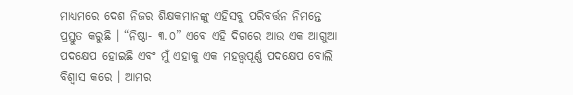ମାଧ୍ୟମରେ ଦେଶ ନିଜର ଶିକ୍ଷକମାନଙ୍କୁ ଏହିସବୁ ପରିବର୍ତ୍ତନ ନିମନ୍ତେ ପ୍ରସ୍ତୁତ କରୁଛି । “ନିଷ୍ଠା- ୩.୦” ଏବେ ଏହି ଦିଗରେ ଆଉ ଏକ ଆଗୁଆ ପଦକ୍ଷେପ ହୋଇଛି ଏବଂ ମୁଁ ଏହାକୁ ଏକ ମହତ୍ତ୍ୱପୂର୍ଣ୍ଣ ପଦକ୍ଷେପ ବୋଲି ବିଶ୍ୱାସ କରେ । ଆମର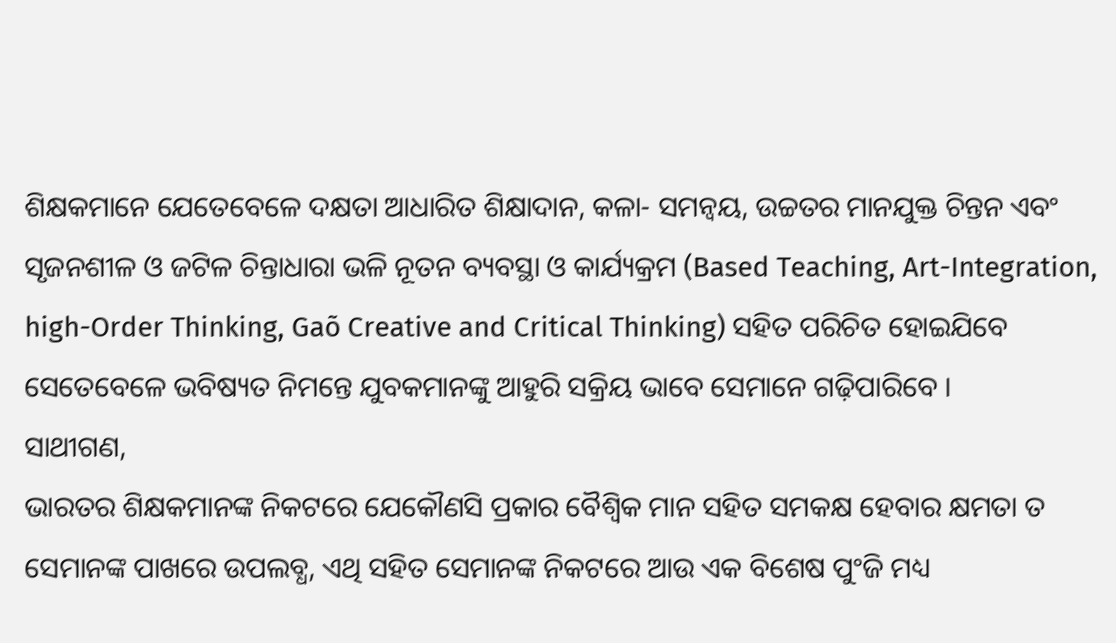ଶିକ୍ଷକମାନେ ଯେତେବେଳେ ଦକ୍ଷତା ଆଧାରିତ ଶିକ୍ଷାଦାନ, କଳା- ସମନ୍ୱୟ, ଉଚ୍ଚତର ମାନଯୁକ୍ତ ଚିନ୍ତନ ଏବଂ ସୃଜନଶୀଳ ଓ ଜଟିଳ ଚିନ୍ତାଧାରା ଭଳି ନୂତନ ବ୍ୟବସ୍ଥା ଓ କାର୍ଯ୍ୟକ୍ରମ (Based Teaching, Art-Integration, high-Order Thinking, Gaõ Creative and Critical Thinking) ସହିତ ପରିଚିତ ହୋଇଯିବେ ସେତେବେଳେ ଭବିଷ୍ୟତ ନିମନ୍ତେ ଯୁବକମାନଙ୍କୁ ଆହୁରି ସକ୍ରିୟ ଭାବେ ସେମାନେ ଗଢ଼ିପାରିବେ ।
ସାଥୀଗଣ,
ଭାରତର ଶିକ୍ଷକମାନଙ୍କ ନିକଟରେ ଯେକୌଣସି ପ୍ରକାର ବୈଶ୍ୱିକ ମାନ ସହିତ ସମକକ୍ଷ ହେବାର କ୍ଷମତା ତ ସେମାନଙ୍କ ପାଖରେ ଉପଲବ୍ଧ, ଏଥି ସହିତ ସେମାନଙ୍କ ନିକଟରେ ଆଉ ଏକ ବିଶେଷ ପୁଂଜି ମଧ୍ୟ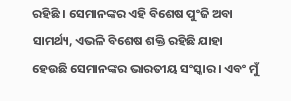ରହିଛି । ସେମାନଙ୍କର ଏହି ବିଶେଷ ପୁଂଜି ଅବା ସାମର୍ଥ୍ୟ, ଏଭଳି ବିଶେଷ ଶକ୍ତି ରହିଛି ଯାହା ହେଉଛି ସେମାନଙ୍କର ଭାରତୀୟ ସଂସ୍କାର । ଏବଂ ମୁଁ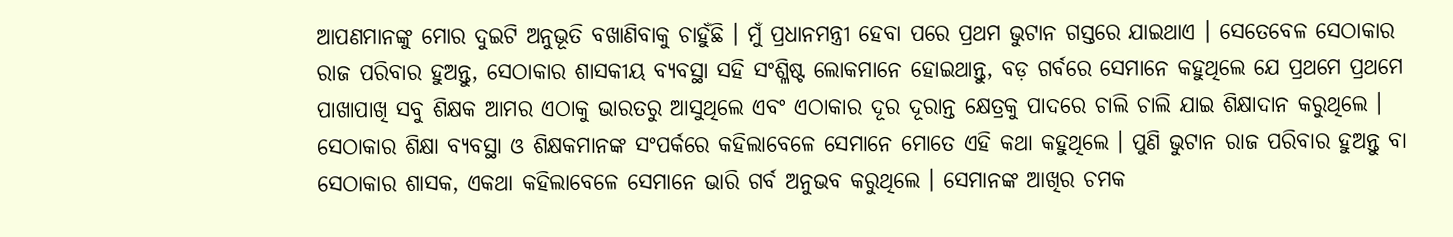ଆପଣମାନଙ୍କୁ ମୋର ଦୁଇଟି ଅନୁଭୂତି ବଖାଣିବାକୁ ଚାହୁଁଛି । ମୁଁ ପ୍ରଧାନମନ୍ତ୍ରୀ ହେବା ପରେ ପ୍ରଥମ ଭୁଟାନ ଗସ୍ତରେ ଯାଇଥାଏ । ସେତେବେଳ ସେଠାକାର ରାଜ ପରିବାର ହୁଅନ୍ତୁ, ସେଠାକାର ଶାସକୀୟ ବ୍ୟବସ୍ଥା ସହି ସଂଶ୍ଳିଷ୍ଟ ଲୋକମାନେ ହୋଇଥାନ୍ତୁ, ବଡ଼ ଗର୍ବରେ ସେମାନେ କହୁଥିଲେ ଯେ ପ୍ରଥମେ ପ୍ରଥମେ ପାଖାପାଖି ସବୁ ଶିକ୍ଷକ ଆମର ଏଠାକୁ ଭାରତରୁ ଆସୁଥିଲେ ଏବଂ ଏଠାକାର ଦୂର ଦୂରାନ୍ତ କ୍ଷେତ୍ରକୁ ପାଦରେ ଚାଲି ଚାଲି ଯାଇ ଶିକ୍ଷାଦାନ କରୁଥିଲେ । ସେଠାକାର ଶିକ୍ଷା ବ୍ୟବସ୍ଥା ଓ ଶିକ୍ଷକମାନଙ୍କ ସଂପର୍କରେ କହିଲାବେଳେ ସେମାନେ ମୋତେ ଏହି କଥା କହୁଥିଲେ । ପୁଣି ଭୁଟାନ ରାଜ ପରିବାର ହୁଅନ୍ତୁ ବା ସେଠାକାର ଶାସକ, ଏକଥା କହିଲାବେଳେ ସେମାନେ ଭାରି ଗର୍ବ ଅନୁଭବ କରୁଥିଲେ । ସେମାନଙ୍କ ଆଖିର ଚମକ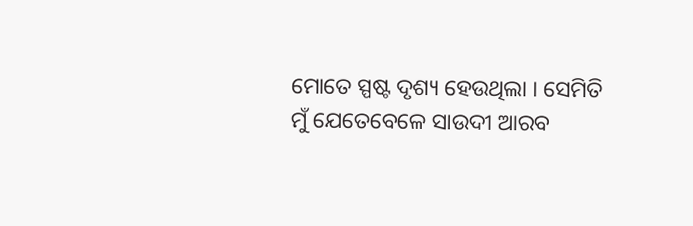ମୋତେ ସ୍ପଷ୍ଟ ଦୃଶ୍ୟ ହେଉଥିଲା । ସେମିତି ମୁଁ ଯେତେବେଳେ ସାଉଦୀ ଆରବ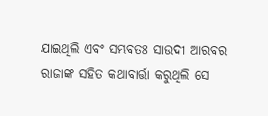ଯାଇଥିଲି ଏବଂ ସମ୍ଭବତଃ ସାଉଦୀ ଆରବର ରାଜାଙ୍କ ସହିତ କଥାବାର୍ତ୍ତା କରୁଥିଲି ସେ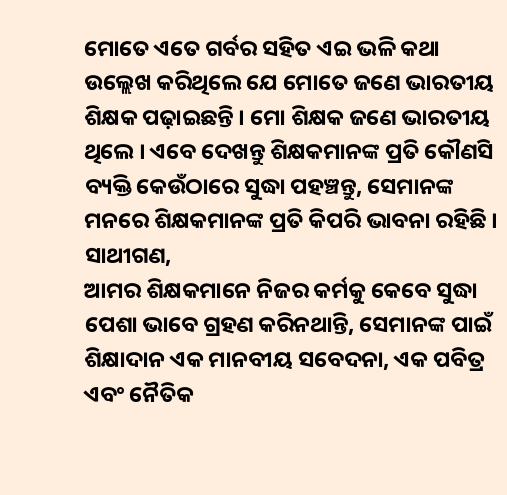ମୋତେ ଏତେ ଗର୍ବର ସହିତ ଏଇ ଭଳି କଥା ଉଲ୍ଲେଖ କରିଥିଲେ ଯେ ମୋତେ ଜଣେ ଭାରତୀୟ ଶିକ୍ଷକ ପଢ଼ାଇଛନ୍ତି । ମୋ ଶିକ୍ଷକ ଜଣେ ଭାରତୀୟ ଥିଲେ । ଏବେ ଦେଖନ୍ତୁ ଶିକ୍ଷକମାନଙ୍କ ପ୍ରତି କୌଣସି ବ୍ୟକ୍ତି କେଉଁଠାରେ ସୁଦ୍ଧା ପହଞ୍ଚନ୍ତୁ, ସେମାନଙ୍କ ମନରେ ଶିକ୍ଷକମାନଙ୍କ ପ୍ରତି କିପରି ଭାବନା ରହିଛି ।
ସାଥୀଗଣ,
ଆମର ଶିକ୍ଷକମାନେ ନିଜର କର୍ମକୁ କେବେ ସୁଦ୍ଧା ପେଶା ଭାବେ ଗ୍ରହଣ କରିନଥାନ୍ତି, ସେମାନଙ୍କ ପାଇଁ ଶିକ୍ଷାଦାନ ଏକ ମାନବୀୟ ସବେଦନା, ଏକ ପବିତ୍ର ଏବଂ ନୈତିକ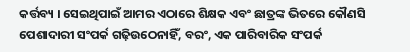କର୍ତ୍ତବ୍ୟ । ସେଇଥିପାଇଁ ଆମର ଏଠାରେ ଶିକ୍ଷକ ଏବଂ ଛାତ୍ରଙ୍କ ଭିତରେ କୌଣସି ପେଶାଦାରୀ ସଂପର୍କ ଗଢ଼ିଉଠେନାହିଁ, ବରଂ, ଏକ ପାରିବାରିକ ସଂପର୍କ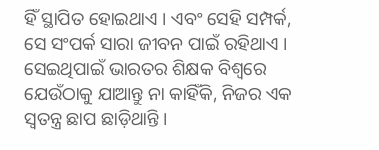ହିଁ ସ୍ଥାପିତ ହୋଇଥାଏ । ଏବଂ ସେହି ସମ୍ପର୍କ, ସେ ସଂପର୍କ ସାରା ଜୀବନ ପାଇଁ ରହିଥାଏ । ସେଇଥିପାଇଁ ଭାରତର ଶିକ୍ଷକ ବିଶ୍ୱରେ ଯେଉଁଠାକୁ ଯାଆନ୍ତୁ ନା କାହିଁକି, ନିଜର ଏକ ସ୍ୱତନ୍ତ୍ର ଛାପ ଛାଡ଼ିଥାନ୍ତି ।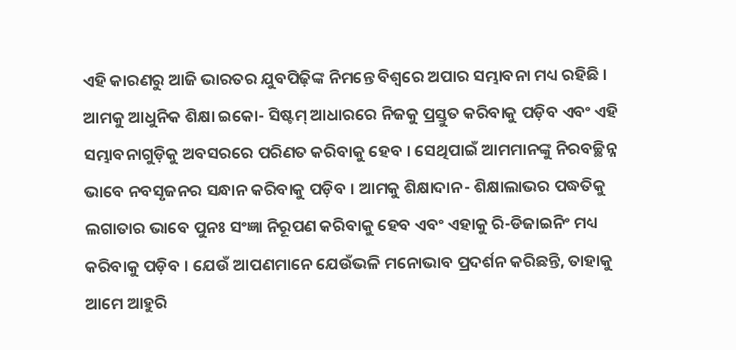ଏହି କାରଣରୁ ଆଜି ଭାରତର ଯୁବପିଢ଼ିଙ୍କ ନିମନ୍ତେ ବିଶ୍ୱରେ ଅପାର ସମ୍ଭାବନା ମଧ୍ୟ ରହିଛି । ଆମକୁ ଆଧୁନିକ ଶିକ୍ଷା ଇକୋ- ସିଷ୍ଟମ୍ ଆଧାରରେ ନିଜକୁ ପ୍ରସ୍ତୁତ କରିବାକୁ ପଡ଼ିବ ଏବଂ ଏହି ସମ୍ଭାବନାଗୁଡ଼ିକୁ ଅବସରରେ ପରିଣତ କରିବାକୁ ହେବ । ସେଥିପାଇଁ ଆମମାନଙ୍କୁ ନିରବଚ୍ଛିନ୍ନ ଭାବେ ନବସୃଜନର ସନ୍ଧାନ କରିବାକୁ ପଡ଼ିବ । ଆମକୁ ଶିକ୍ଷାଦାନ- ଶିକ୍ଷାଲାଭର ପଦ୍ଧତିକୁ ଲଗାତାର ଭାବେ ପୁନଃ ସଂଜ୍ଞା ନିରୂପଣ କରିବାକୁ ହେବ ଏବଂ ଏହାକୁ ରି-ଡିଜାଇନିଂ ମଧ୍ୟ କରିବାକୁ ପଡ଼ିବ । ଯେଉଁ ଆପଣମାନେ ଯେଉଁଭଳି ମନୋଭାବ ପ୍ରଦର୍ଶନ କରିଛନ୍ତି, ତାହାକୁ ଆମେ ଆହୁରି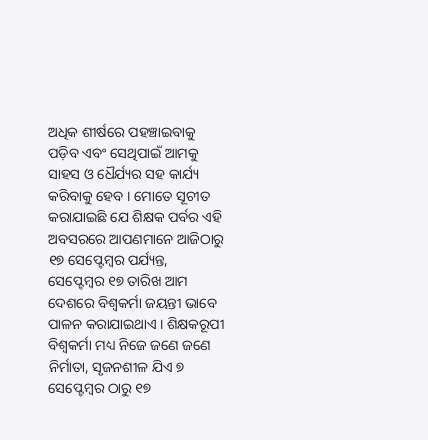ଅଧିକ ଶୀର୍ଷରେ ପହଞ୍ଚାଇବାକୁ ପଡ଼ିବ ଏବଂ ସେଥିପାଇଁ ଆମକୁ ସାହସ ଓ ଧୈର୍ଯ୍ୟର ସହ କାର୍ଯ୍ୟ କରିବାକୁ ହେବ । ମୋତେ ସୂଚୀତ କରାଯାଇଛି ଯେ ଶିକ୍ଷକ ପର୍ବର ଏହି ଅବସରରେ ଆପଣମାନେ ଆଜିଠାରୁ ୧୭ ସେପ୍ଟେମ୍ବର ପର୍ଯ୍ୟନ୍ତ, ସେପ୍ଟେମ୍ବର ୧୭ ତାରିଖ ଆମ ଦେଶରେ ବିଶ୍ୱକର୍ମା ଜୟନ୍ତୀ ଭାବେ ପାଳନ କରାଯାଇଥାଏ । ଶିକ୍ଷକରୂପୀ ବିଶ୍ୱକର୍ମା ମଧ୍ୟ ନିଜେ ଜଣେ ଜଣେ ନିର୍ମାତା, ସୃଜନଶୀଳ ଯିଏ ୭ ସେପ୍ଟେମ୍ବର ଠାରୁ ୧୭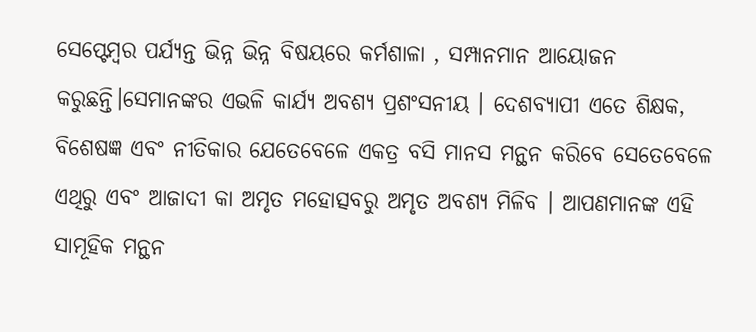ସେପ୍ଟେମ୍ବର ପର୍ଯ୍ୟନ୍ତ ଭିନ୍ନ ଭିନ୍ନ ବିଷୟରେ କର୍ମଶାଳା , ସମ୍ପାନମାନ ଆୟୋଜନ କରୁଛନ୍ତି।ସେମାନଙ୍କର ଏଭଳି କାର୍ଯ୍ୟ ଅବଶ୍ୟ ପ୍ରଶଂସନୀୟ । ଦେଶବ୍ୟାପୀ ଏତେ ଶିକ୍ଷକ, ବିଶେଷଜ୍ଞ ଏବଂ ନୀତିକାର ଯେତେବେଳେ ଏକତ୍ର ବସି ମାନସ ମନ୍ଥନ କରିବେ ସେତେବେଳେ ଏଥିରୁ ଏବଂ ଆଜାଦୀ କା ଅମୃତ ମହୋତ୍ସବରୁ ଅମୃତ ଅବଶ୍ୟ ମିଳିବ । ଆପଣମାନଙ୍କ ଏହି ସାମୂହିକ ମନ୍ଥନ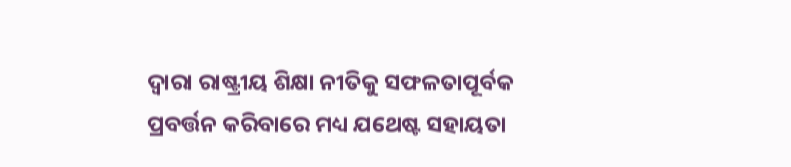ଦ୍ୱାରା ରାଷ୍ଟ୍ରୀୟ ଶିକ୍ଷା ନୀତିକୁ ସଫଳତାପୂର୍ବକ ପ୍ରବର୍ତ୍ତନ କରିବାରେ ମଧ୍ୟ ଯଥେଷ୍ଟ ସହାୟତା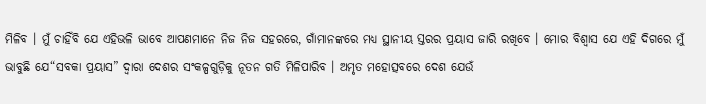ମିଳିବ । ମୁଁ ଚାହିଁବି ଯେ ଏହିଭଳି ଭାବେ ଆପଣମାନେ ନିଜ ନିଜ ସହରରେ, ଗାଁମାନଙ୍କରେ ମଧ୍ୟ ସ୍ଥାନୀୟ ସ୍ତରର ପ୍ରୟାସ ଜାରି ରଖିବେ । ମୋର ବିଶ୍ୱାସ ଯେ ଏହି ଦିଗରେ ମୁଁ ଭାବୁଛି ଯେ“ସବକା ପ୍ରୟାସ” ଦ୍ୱାରା ଦେଶର ସଂକଳ୍ପଗୁଡ଼ିକୁ ନୂତନ ଗତି ମିଳିପାରିବ । ଅମୃତ ମହୋତ୍ସବରେ ଦେଶ ଯେଉଁ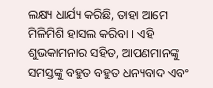ଲକ୍ଷ୍ୟ ଧାର୍ଯ୍ୟ କରିଛି, ତାହା ଆମେ ମିଳିମିଶି ହାସଲ କରିବା । ଏହି ଶୁଭକାମନାର ସହିତ, ଆପଣମାନଙ୍କୁ ସମସ୍ତଙ୍କୁ ବହୁତ ବହୁତ ଧନ୍ୟବାଦ ଏବଂ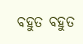ବହୁତ ବହୁତ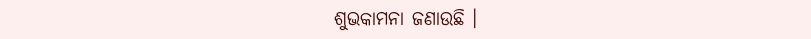ଶୁଭକାମନା ଜଣାଉଛି ।